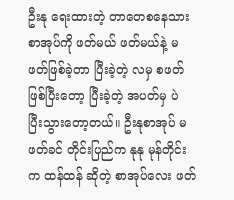ဦးနု ရေးထားတဲ့ တာတေစနေသား စာအုပ်ကို ဖတ်မယ် ဖတ်မယ်နဲ့ မဖတ်ဖြစ်ခဲ့တာ ပြီးခဲ့တဲ့ လမှ စဖတ်ဖြစ်ပြီးတော့ ပြီးခဲ့တဲ့ အပတ်မှ ပဲ ပြီးသွားတော့တယ်။ ဦးနုစာအုပ် မဖတ်ခင် တိုင်းပြည်က နုနု မုန်တိုင်းက ထန်ထန် ဆိုတဲ့ စာအုပ်လေး ဖတ်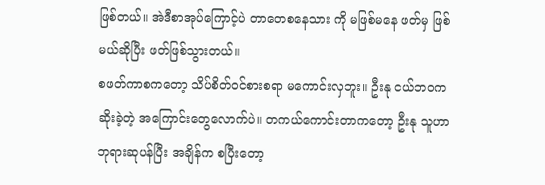ဖြစ်တယ်။ အဲဒီစာအုပ်ကြောင့်ပဲ တာတေစနေသား ကို မဖြစ်မနေ ဖတ်မှ ဖြစ်မယ်ဆိုပြီး ဖတ်ဖြစ်သွားတယ်။
စဖတ်ကာစကတော့ သိပ်စိတ်ဝင်စားစရာ မကောင်းလှဘူး။ ဦးနု ငယ်ဘဝက ဆိုးခဲ့တဲ့ အကြောင်းတွေလောက်ပဲ။ တကယ်ကောင်းတာကတော့ ဦးနု သူဟာ ဘုရားဆုပန်ပြီး အချိန်က စပြီးတော့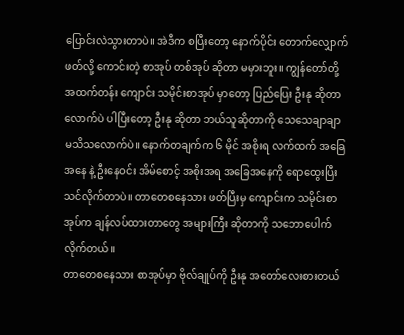ပြောင်းလဲသွားတာပဲ။ အဲဒီက စပြီးတော့ နောက်ပိုင်း တောက်လျှောက် ဖတ်လို့ ကောင်းတဲ့ စာအုပ် တစ်အုပ် ဆိုတာ မမှားဘူး။ ကျွန်တော်တို့ အထက်တန်း ကျောင်း သမိုင်းစာအုပ် မှာတော့ ပြည်ပြေး ဦးနု ဆိုတာလောက်ပဲ ပါပြီးတော့ ဦးနု ဆိုတာ ဘယ်သူဆိုတာကို သေသေချာချာ မသိသလောက်ပဲ။ နောက်တချက်က ၆ မိုင် အစိုးရ လက်ထက် အခြေအနေ နဲ့ ဦးနေဝင်း အိမ်စောင့် အစိုးအရ အခြေအနေကို ရောထွေးပြီး သင်လိုက်တာပဲ။ တာတေစနေသား ဖတ်ပြီးမှ ကျောင်းက သမိုင်းစာအုပ်က ချန်လပ်ထားတာတွေ အများကြီး ဆိုတာကို သဘောပေါက်လိုက်တယ်။
တာတေစနေသား စာအုပ်မှာ ဗိုလ်ချုပ်ကို ဦးနု အတော်လေးစားတယ်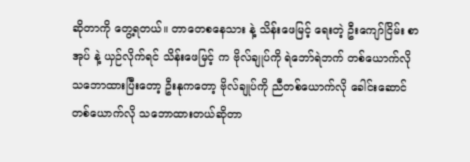ဆိုတာကို တွေ့ရတယ်။ တာတေစနေသား နဲ့ သိန်းဖေမြင့် ရေးတဲ့ ဦးကျော်ငြိမ်း စာအုပ် နဲ့ ယှဉ်လိုက်ရင် သိန်းဖေမြင့် က ဗိုလ်ချုပ်ကို ရဲဘော်ရဲဘက် တစ်ယောက်လို သဘောထားပြီးတော့ ဦးနုကတော့ ဗိုလ်ချုပ်ကို ညီတစ်ယောက်လို ခေါင်းဆောင် တစ်ယောက်လို သဘောထားတယ်ဆိုတာ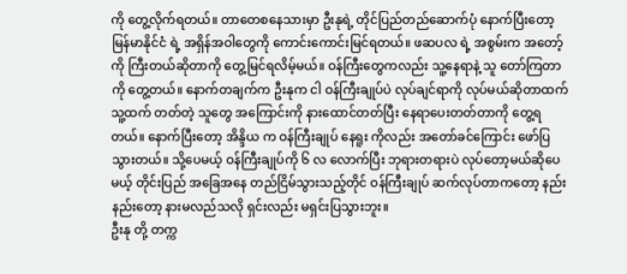ကို တွေ့လိုက်ရတယ်။ တာတေစနေသားမှာ ဦးနုရဲ့ တိုင်ပြည်တည်ဆောက်ပုံ နောက်ပြီးတော့ မြန်မာနိုင်ငံ ရဲ့ အရှိန်အဝါတွေကို ကောင်းကောင်းမြင်ရတယ်။ ဖဆပလ ရဲ့ အစွမ်းက အတော့်ကို ကြီးတယ်ဆိုတာကို တွေ့မြင်ရလိမ့်မယ်။ ဝန်ကြီးတွေကလည်း သူ့နေရာနဲ့ သူ တော်ကြတာကို တွေ့တယ်။ နောက်တချက်က ဦးနုက ငါ ဝန်ကြီးချုပ်ပဲ လုပ်ချင်ရာကို လုပ်မယ်ဆိုတာထက် သူ့ထက် တတ်တဲ့ သူတွေ အကြောင်းကို နားထောင်တတ်ပြီး နေရာပေးတတ်တာကို တွေ့ရတယ်။ နောက်ပြီးတော့ အိန္ဒိယ က ဝန်ကြီးချုပ် နေရူး ကိုလည်း အတော်ခင်ကြောင်း ဖော်ပြသွားတယ်။ သို့ပေမယ့် ဝန်ကြီးချုပ်ကို ၆ လ လောက်ပြီး ဘုရားတရားပဲ လုပ်တော့မယ်ဆိုပေမယ့် တိုင်းပြည် အခြေအနေ တည်ငြိမ်သွားသည့်တိုင် ဝန်ကြီးချုပ် ဆက်လုပ်တာကတော့ နည်းနည်းတော့ နားမလည်သလို ရှင်းလည်း မရှင်းပြသွားဘူး။
ဦးနု တို့ တက္က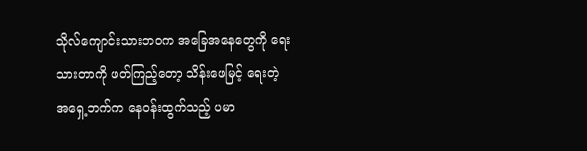သိုလ်ကျောင်းသားဘဝက အခြေအနေတွေကို ရေးသားတာကို ဖတ်ကြည့်တော့ သိန်းဖေမြင့် ရေးတဲ့ အရှေ့ဘက်က နေဝန်းထွက်သည့် ပမာ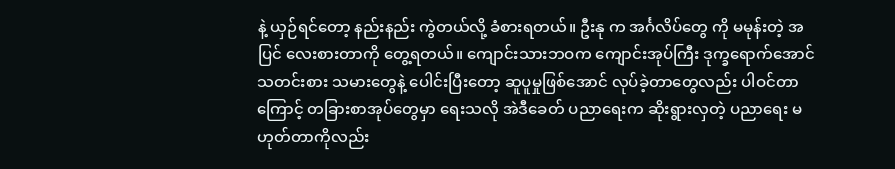နဲ့ ယှဉ်ရင်တော့ နည်းနည်း ကွဲတယ်လို့ ခံစားရတယ်။ ဦးနု က အင်္ဂလိပ်တွေ ကို မမုန်းတဲ့ အပြင် လေးစားတာကို တွေ့ရတယ်။ ကျောင်းသားဘဝက ကျောင်းအုပ်ကြီး ဒုက္ခရောက်အောင် သတင်းစား သမားတွေနဲ့ ပေါင်းပြီးတော့ ဆူပူမှုဖြစ်အောင် လုပ်ခဲ့တာတွေလည်း ပါဝင်တာကြောင့် တခြားစာအုပ်တွေမှာ ရေးသလို အဲဒီခေတ် ပညာရေးက ဆိုးရွားလှတဲ့ ပညာရေး မဟုတ်တာကိုလည်း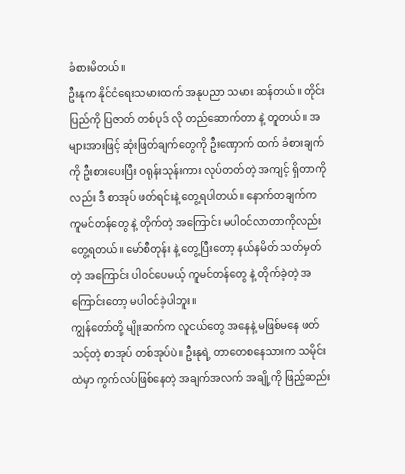ခံစားမိတယ်။
ဦးနုက နိုင်ငံရေးသမားထက် အနုပညာ သမား ဆန်တယ်။ တိုင်းပြည်ကို ပြဇာတ် တစ်ပုဒ် လို တည်ဆောက်တာ နဲ့ တူတယ်။ အများအားဖြင့် ဆုံးဖြတ်ချက်တွေကို ဦးဏှောက် ထက် ခံစားချက် ကို ဦးစားပေးပြီး ဝရုန်းသုန်းကား လုပ်တတ်တဲ့ အကျင့် ရှိတာကိုလည်း ဒီ စာအုပ် ဖတ်ရင်းနဲ့ တွေ့ရပါတယ်။ နောက်တချက်က ကူမင်တန်တွေ နဲ့ တိုက်တဲ့ အကြောင်း မပါဝင်လာတာကိုလည်း တွေ့ရတယ်။ မော်စီတုန်း နဲ့ တွေ့ပြီးတော့ နယ်နမိတ် သတ်မှတ်တဲ့ အကြောင်း ပါဝင်ပေမယ့် ကူမင်တန်တွေ နဲ့ တိုက်ခဲ့တဲ့ အကြောင်းတော့ မပါဝင်ခဲ့ပါဘူး။
ကျွန်တော်တို့ မျိုးဆက်က လူငယ်တွေ အနေနဲ့ မဖြစ်မနေ ဖတ်သင့်တဲ့ စာအုပ် တစ်အုပ်ပဲ။ ဦးနုရဲ့ တာတေစနေသားက သမိုင်းထဲမှာ ကွက်လပ်ဖြစ်နေတဲ့ အချက်အလက် အချို့ကို ဖြည့်ဆည်း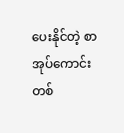ပေးနိုင်တဲ့ စာအုပ်ကောင်း တစ်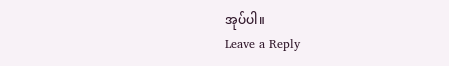အုပ်ပါ။
Leave a Reply